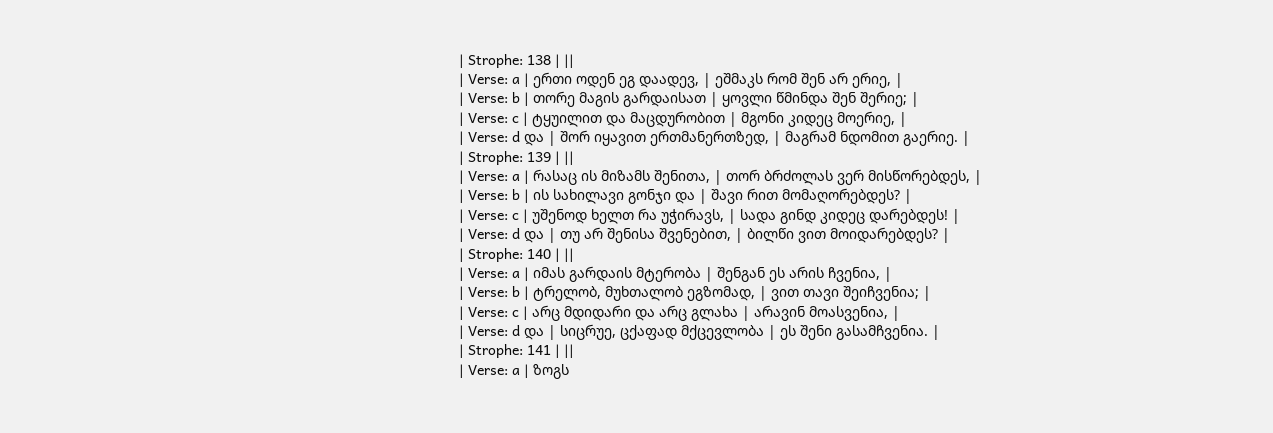| Strophe: 138 | ||
| Verse: a | ერთი ოდენ ეგ დაადევ, | ეშმაკს რომ შენ არ ერიე, |
| Verse: b | თორე მაგის გარდაისათ | ყოვლი წმინდა შენ შერიე; |
| Verse: c | ტყუილით და მაცდურობით | მგონი კიდეც მოერიე, |
| Verse: d და | შორ იყავით ერთმანერთზედ, | მაგრამ ნდომით გაერიე. |
| Strophe: 139 | ||
| Verse: a | რასაც ის მიზამს შენითა, | თორ ბრძოლას ვერ მისწორებდეს, |
| Verse: b | ის სახილავი გონჯი და | შავი რით მომაღორებდეს? |
| Verse: c | უშენოდ ხელთ რა უჭირავს, | სადა გინდ კიდეც დარებდეს! |
| Verse: d და | თუ არ შენისა შვენებით, | ბილწი ვით მოიდარებდეს? |
| Strophe: 140 | ||
| Verse: a | იმას გარდაის მტერობა | შენგან ეს არის ჩვენია, |
| Verse: b | ტრელობ, მუხთალობ ეგზომად, | ვით თავი შეიჩვენია; |
| Verse: c | არც მდიდარი და არც გლახა | არავინ მოასვენია, |
| Verse: d და | სიცრუე, ცქაფად მქცევლობა | ეს შენი გასამჩვენია. |
| Strophe: 141 | ||
| Verse: a | ზოგს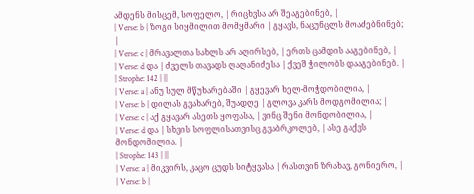ამდენს მისცემ, სოფელო, | რიცხვსა არ შეაგებინებ, |
| Verse: b | ზოგი სიყმილით მომყმარი | გყავს, ნაცუნცლს მოაძებნინებ; |
| Verse: c | მრავალთა სახლს არ აღირსებ, | ერთს ცამდის ააგებინებ, |
| Verse: d და | ძველს თავადს ღაღანიძესა | ქვეშ ჭილობს დააგებინებ. |
| Strophe: 142 | ||
| Verse: a | ანუ სულ მწუხარებაში | გყევარ ხელ-მოჭდობილია, |
| Verse: b | დილას გვახარებ, შუადღე | გლოვა კარს მოდგომილია; |
| Verse: c | აქ გყავარ ასეთს ყოფასა, | ვინც შენი მონდობილია, |
| Verse: d და | სხვის სოფლისათვისც გვაბრკოლებ, | ასე გაქვს მონდომილია. |
| Strophe: 143 | ||
| Verse: a | მიკვირს, კაცო ცუდს სიტყვასა | რასთვინ ზრახავ, გონიერო, |
| Verse: b |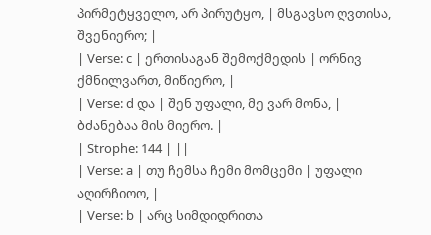პირმეტყველო, არ პირუტყო, | მსგავსო ღვთისა, შვენიერო; |
| Verse: c | ერთისაგან შემოქმედის | ორნივ ქმნილვართ, მიწიერო, |
| Verse: d და | შენ უფალი, მე ვარ მონა, | ბძანებაა მის მიერო. |
| Strophe: 144 | ||
| Verse: a | თუ ჩემსა ჩემი მომცემი | უფალი აღირჩიოო, |
| Verse: b | არც სიმდიდრითა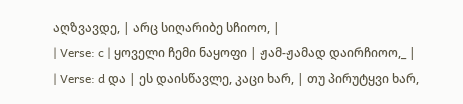აღზვავდე, | არც სიღარიბე სჩიოო, |
| Verse: c | ყოველი ჩემი ნაყოფი | ჟამ-ჟამად დაირჩიოო,_ |
| Verse: d და | ეს დაისწავლე, კაცი ხარ, | თუ პირუტყვი ხარ,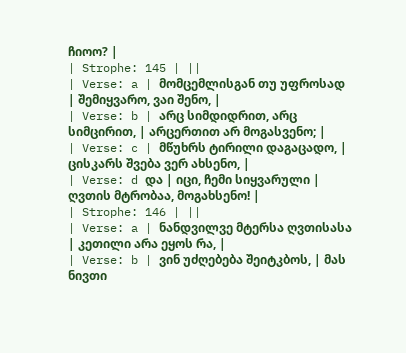ჩიოო? |
| Strophe: 145 | ||
| Verse: a | მომცემლისგან თუ უფროსად | შემიყვარო, ვაი შენო, |
| Verse: b | არც სიმდიდრით, არც სიმცირით, | არცერთით არ მოგასვენო; |
| Verse: c | მწუხრს ტირილი დაგაცადო, | ცისკარს შვება ვერ ახსენო, |
| Verse: d და | იცი, ჩემი სიყვარული | ღვთის მტრობაა, მოგახსენო! |
| Strophe: 146 | ||
| Verse: a | ნანდვილვე მტერსა ღვთისასა | კეთილი არა ეყოს რა, |
| Verse: b | ვინ უძღებება შეიტკბოს, | მას ნივთი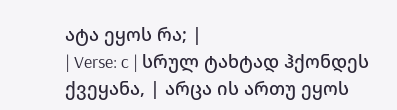ატა ეყოს რა; |
| Verse: c | სრულ ტახტად ჰქონდეს ქვეყანა, | არცა ის ართუ ეყოს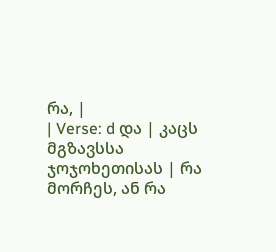რა, |
| Verse: d და | კაცს მგზავსსა ჯოჯოხეთისას | რა მორჩეს, ან რა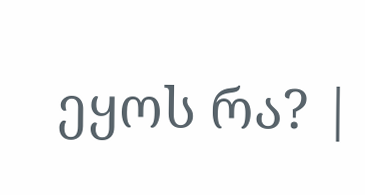ეყოს რა? |